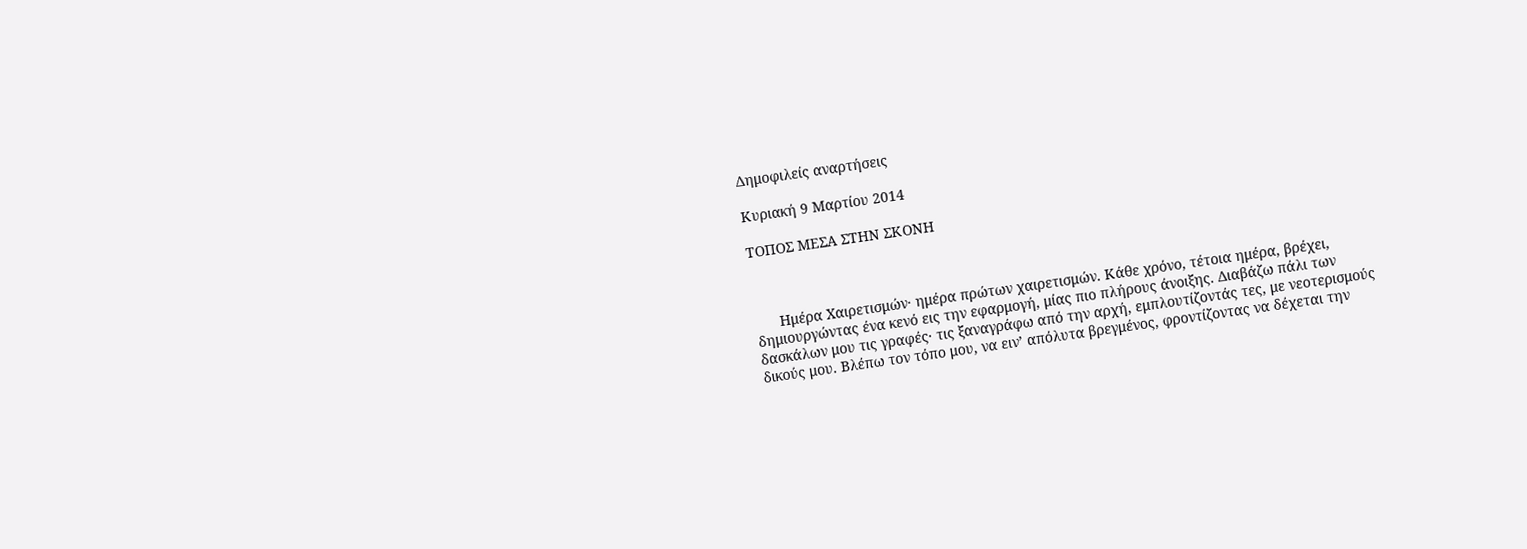Δημοφιλείς αναρτήσεις

Κυριακή 9 Μαρτίου 2014

ΤΟΠΟΣ ΜΕΣΑ ΣΤΗΝ ΣΚΟΝΗ



      Ημέρα Χαιρετισμών· ημέρα πρώτων χαιρετισμών. Κάθε χρόνο, τέτοια ημέρα, βρέχει, δημιουργώντας ένα κενό εις την εφαρμογή, μίας πιο πλήρους άνοιξης. Διαβάζω πάλι των δασκάλων μου τις γραφές· τις ξαναγράφω από την αρχή, εμπλουτίζοντάς τες, με νεοτερισμούς δικούς μου. Βλέπω τον τόπο μου, να ειν’ απόλυτα βρεγμένος, φροντίζοντας να δέχεται την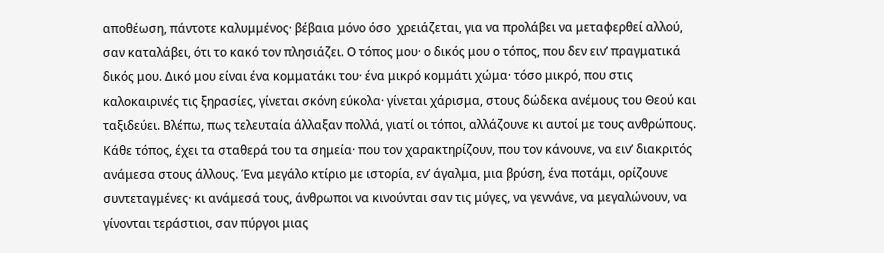αποθέωση, πάντοτε καλυμμένος· βέβαια μόνο όσο  χρειάζεται, για να προλάβει να μεταφερθεί αλλού, σαν καταλάβει, ότι το κακό τον πλησιάζει. Ο τόπος μου· ο δικός μου ο τόπος, που δεν ειν’ πραγματικά δικός μου. Δικό μου είναι ένα κομματάκι του· ένα μικρό κομμάτι χώμα· τόσο μικρό, που στις καλοκαιρινές τις ξηρασίες, γίνεται σκόνη εύκολα· γίνεται χάρισμα, στους δώδεκα ανέμους του Θεού και ταξιδεύει. Βλέπω, πως τελευταία άλλαξαν πολλά, γιατί οι τόποι, αλλάζουνε κι αυτοί με τους ανθρώπους. Κάθε τόπος, έχει τα σταθερά του τα σημεία· που τον χαρακτηρίζουν, που τον κάνουνε, να ειν’ διακριτός ανάμεσα στους άλλους. Ένα μεγάλο κτίριο με ιστορία, εν’ άγαλμα, μια βρύση, ένα ποτάμι, ορίζουνε συντεταγμένες· κι ανάμεσά τους, άνθρωποι να κινούνται σαν τις μύγες, να γεννάνε, να μεγαλώνουν, να γίνονται τεράστιοι, σαν πύργοι μιας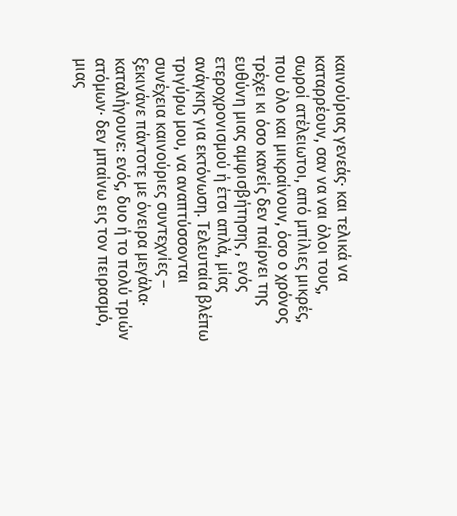καινούριας γενεάς· και τελικά να καταρρέουν, σαν να ναι όλοι τους, σωροί ατέλειωτοι, από μπίλιες μικρές, που όλο και μικραίνουν, όσο ο χρόνος τρέχει κι όσο κανείς δεν παίρνει της ευθύνη μιας αμφισβήτησης , ενός ετεροχρονισμού ή έτσι απλά, μίας ανάγκης για εκτόνωση. Τελευταία βλέπω τριγύρω μου, να αναπτύσσονται συνέχεια καινούριες συντεχνίες – ξεκινάνε πάντοτε με όνειρα μεγάλα· καταλήγουνε: ενός, δυο ή το πολύ τριών ατόμων· δεν μπαίνω εις τον πειρασμό, μιας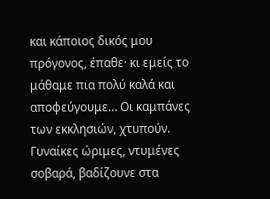και κάποιος δικός μου πρόγονος, έπαθε· κι εμείς το μάθαμε πια πολύ καλά και αποφεύγουμε… Οι καμπάνες των εκκλησιών, χτυπούν. Γυναίκες ώριμες, ντυμένες σοβαρά, βαδίζουνε στα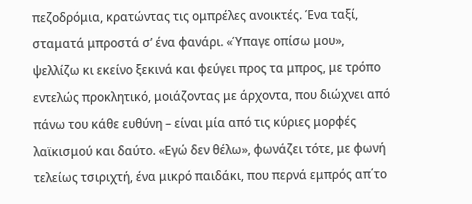πεζοδρόμια, κρατώντας τις ομπρέλες ανοικτές. Ένα ταξί, σταματά μπροστά σ’ ένα φανάρι. «Ύπαγε οπίσω μου», ψελλίζω κι εκείνο ξεκινά και φεύγει προς τα μπρος, με τρόπο εντελώς προκλητικό, μοιάζοντας με άρχοντα, που διώχνει από πάνω του κάθε ευθύνη – είναι μία από τις κύριες μορφές λαϊκισμού και δαύτο. «Εγώ δεν θέλω», φωνάζει τότε, με φωνή τελείως τσιριχτή, ένα μικρό παιδάκι, που περνά εμπρός απ΄το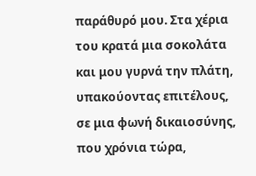παράθυρό μου. Στα χέρια του κρατά μια σοκολάτα και μου γυρνά την πλάτη, υπακούοντας επιτέλους, σε μια φωνή δικαιοσύνης, που χρόνια τώρα,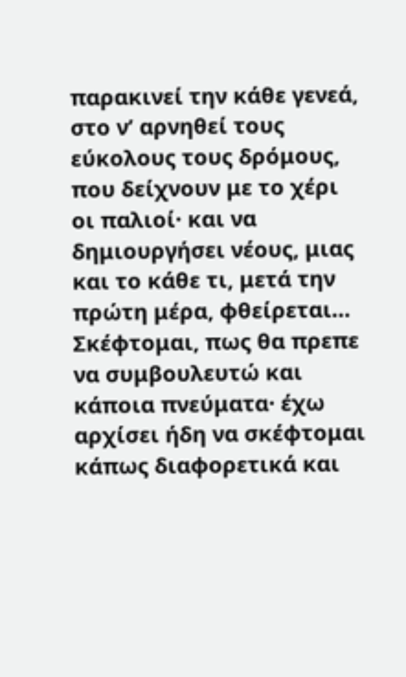παρακινεί την κάθε γενεά, στο ν’ αρνηθεί τους εύκολους τους δρόμους, που δείχνουν με το χέρι οι παλιοί· και να δημιουργήσει νέους, μιας και το κάθε τι, μετά την πρώτη μέρα, φθείρεται… Σκέφτομαι, πως θα πρεπε να συμβουλευτώ και κάποια πνεύματα· έχω αρχίσει ήδη να σκέφτομαι κάπως διαφορετικά και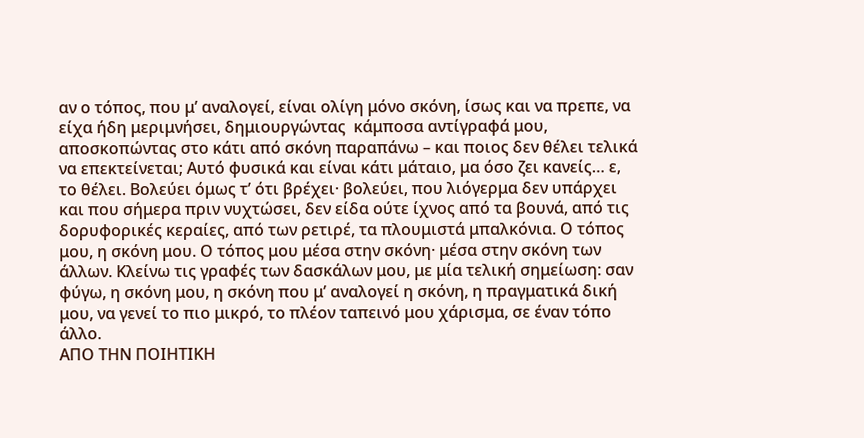αν ο τόπος, που μ’ αναλογεί, είναι ολίγη μόνο σκόνη, ίσως και να πρεπε, να είχα ήδη μεριμνήσει, δημιουργώντας  κάμποσα αντίγραφά μου, αποσκοπώντας στο κάτι από σκόνη παραπάνω – και ποιος δεν θέλει τελικά να επεκτείνεται; Αυτό φυσικά και είναι κάτι μάταιο, μα όσο ζει κανείς… ε, το θέλει. Βολεύει όμως τ’ ότι βρέχει· βολεύει, που λιόγερμα δεν υπάρχει και που σήμερα πριν νυχτώσει, δεν είδα ούτε ίχνος από τα βουνά, από τις δορυφορικές κεραίες, από των ρετιρέ, τα πλουμιστά μπαλκόνια. Ο τόπος μου, η σκόνη μου. Ο τόπος μου μέσα στην σκόνη· μέσα στην σκόνη των άλλων. Κλείνω τις γραφές των δασκάλων μου, με μία τελική σημείωση: σαν φύγω, η σκόνη μου, η σκόνη που μ’ αναλογεί η σκόνη, η πραγματικά δική μου, να γενεί το πιο μικρό, το πλέον ταπεινό μου χάρισμα, σε έναν τόπο άλλο.
ΑΠΟ ΤΗΝ ΠΟΙΗΤΙΚΗ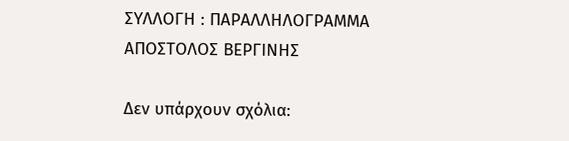ΣΥΛΛΟΓΗ : ΠΑΡΑΛΛΗΛΟΓΡΑΜΜΑ
ΑΠΟΣΤΟΛΟΣ ΒΕΡΓΙΝΗΣ

Δεν υπάρχουν σχόλια: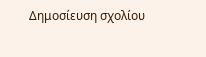Δημοσίευση σχολίου